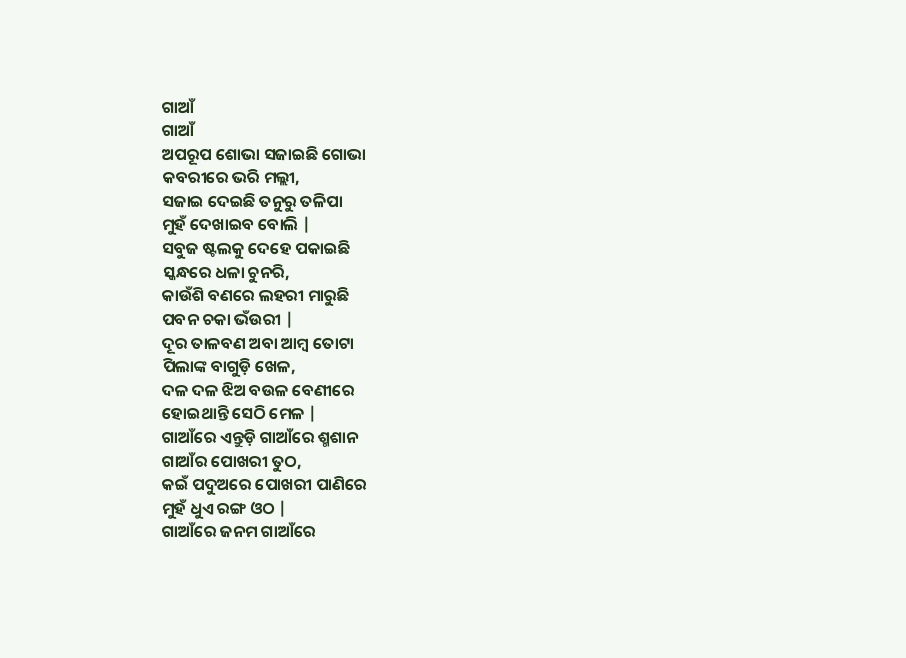ଗାଆଁ
ଗାଆଁ
ଅପରୂପ ଶୋଭା ସଜାଇଛି ଗୋଭା
କବରୀରେ ଭରି ମଲ୍ଲୀ,
ସଜାଇ ଦେଇଛି ତନୁରୁ ତଳିପା
ମୁହଁ ଦେଖାଇବ ବୋଲି |
ସବୁଜ ଷ୍ଟଲକୁ ଦେହେ ପକାଇଛି
ସ୍କନ୍ଧରେ ଧଳା ଚୁନରି,
କାଉଁଶି ବଣରେ ଲହରୀ ମାରୁଛି
ପବନ ଚକା ଭଁଉରୀ |
ଦୂର ତାଳବଣ ଅବା ଆମ୍ବ ତୋଟା
ପିଲାଙ୍କ ବାଗୁଡ଼ି ଖେଳ,
ଦଳ ଦଳ ଝିଅ ବଉଳ ବେଣୀରେ
ହୋଇଥାନ୍ତି ସେଠି ମେଳ |
ଗାଆଁରେ ଏନ୍ତୁଡ଼ି ଗାଆଁରେ ଶ୍ମଶାନ
ଗାଆଁର ପୋଖରୀ ତୁଠ,
କଇଁ ପଦୁଅରେ ପୋଖରୀ ପାଣିରେ
ମୁହଁ ଧୁଏ ରଙ୍ଗ ଓଠ |
ଗାଆଁରେ ଜନମ ଗାଆଁରେ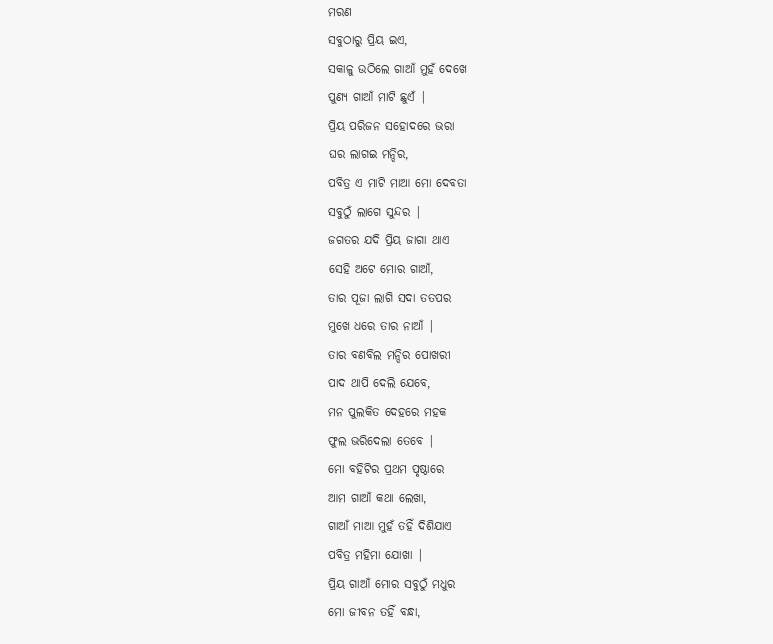ମରଣ
ସବୁଠାରୁ ପ୍ରିୟ ଇଏ,
ସକାଳୁ ଉଠିଲେ ଗାଆଁ ମୁହଁ ଦେଖେ
ପୁଣ୍ୟ ଗାଆଁ ମାଟି ଛୁଏଁ |
ପ୍ରିୟ ପରିଜନ ସହୋଦରେ ଭରା
ଘର ଲାଗଇ ମନ୍ଦିର,
ପବିତ୍ର ଏ ମାଟି ମାଆ ମୋ ଦେବତା
ସବୁଠୁଁ ଲାଗେ ସୁନ୍ଦର |
ଜଗତର ଯଦି ପ୍ରିୟ ଜାଗା ଥାଏ
ସେହି ଅଟେ ମୋର ଗାଆଁ,
ତାର ପୂଜା ଲାଗି ସଦା ତତପର
ମୁଖେ ଧରେ ତାର ନାଆଁ |
ତାର ବଣବିଲ ମନ୍ଦିର ପୋଖରୀ
ପାଦ ଥାପି ଦେଲି ଯେବେ,
ମନ ପୁଲକିତ ଦେହରେ ମହକ
ଫୁଲ ଭରିଦେଲା ତେବେ |
ମୋ ବହିଟିର ପ୍ରଥମ ପୃଷ୍ଠାରେ
ଆମ ଗାଆଁ କଥା ଲେଖା,
ଗାଆଁ ମାଆ ମୁହଁ ତହିଁ ଦିଶିଯାଏ
ପବିତ୍ର ମହିମା ଯୋଖା |
ପ୍ରିୟ ଗାଆଁ ମୋର ସବୁଠୁଁ ମଧୁର
ମୋ ଜୀବନ ତହିଁ ବନ୍ଧା,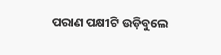ପରାଣ ପକ୍ଷୀଟି ଉଡ଼ିବୁଲେ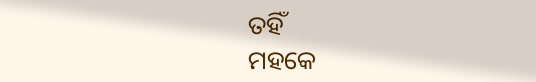ତହିଁ
ମହକେ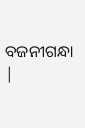ବଜନୀଗନ୍ଧା |